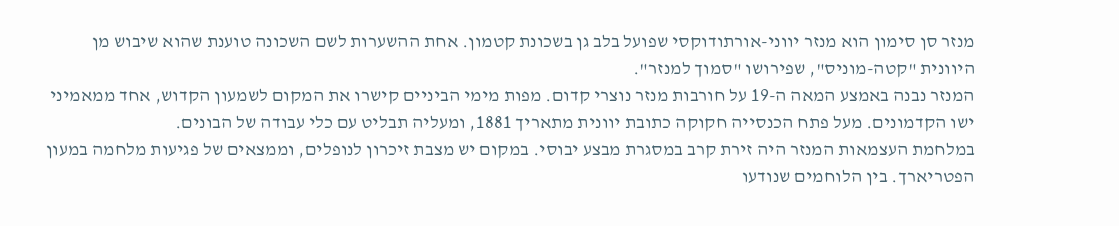מנזר סן סימון הוא מנזר יווני-אורתודוקסי שפועל בלב גן בשכונת קטמון. אחת ההשערות לשם השכונה טוענת שהוא שיבוש מן היוונית "קטה-מוניס", שפירושו "סמוך למנזר".
המנזר נבנה באמצע המאה ה-19 על חורבות מנזר נוצרי קדום. מפות מימי הביניים קישרו את המקום לשמעון הקדוש, אחד ממאמיני ישו הקדמונים. מעל פתח הכנסייה חקוקה כתובת יוונית מתאריך 1881, ומעליה תבליט עם כלי עבודה של הבונים.
במלחמת העצמאות המנזר היה זירת קרב במסגרת מבצע יבוסי. במקום יש מצבת זיכרון לנופלים, וממצאים של פגיעות מלחמה במעון הפטריארך. בין הלוחמים שנודעו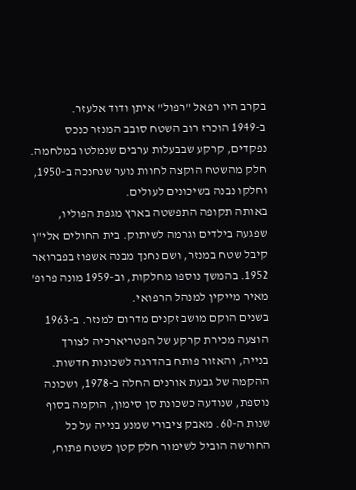בקרב היו רפאל "רפול" איתן ודוד אלעזר.
ב-1949 הוכרז רוב השטח סובב המנזר כנכס נפקדים, קרקע שבבעלות ערבים שנמלטו במלחמה. חלק מהשטח הוקצה לחוות נוער שנחנכה ב-1950, וחלקו נבנה בשיכונים לעולים.
באותה תקופה התפשטה בארץ מגפת הפוליו, שפגעה בילדים וגרמה לשיתוק. בית החולים אלי"ן קיבל שטח במנזר, ושם נחנך מבנה אשפוז בפברואר 1952. בהמשך נוספו מחלקות, וב-1959 מונה פרופ' מאיר מייקין למנהל הרפואי.
בשנים הוקם מושב זקנים מדרום למנזר. ב-1963 הוצעה מכירת קרקע של הפטריארכיה לצורך בנייה, והאזור פותח בהדרגה לשכונות חדשות. ההקמה של גבעת אורנים החלה ב-1978, ושכונה נוספת, שנודעה כשכונת סן סימון, הוקמה בסוף שנות ה-60. מאבק ציבורי שמנע בנייה על כל החורשה הוביל לשימור חלק קטן כשטח פתוח,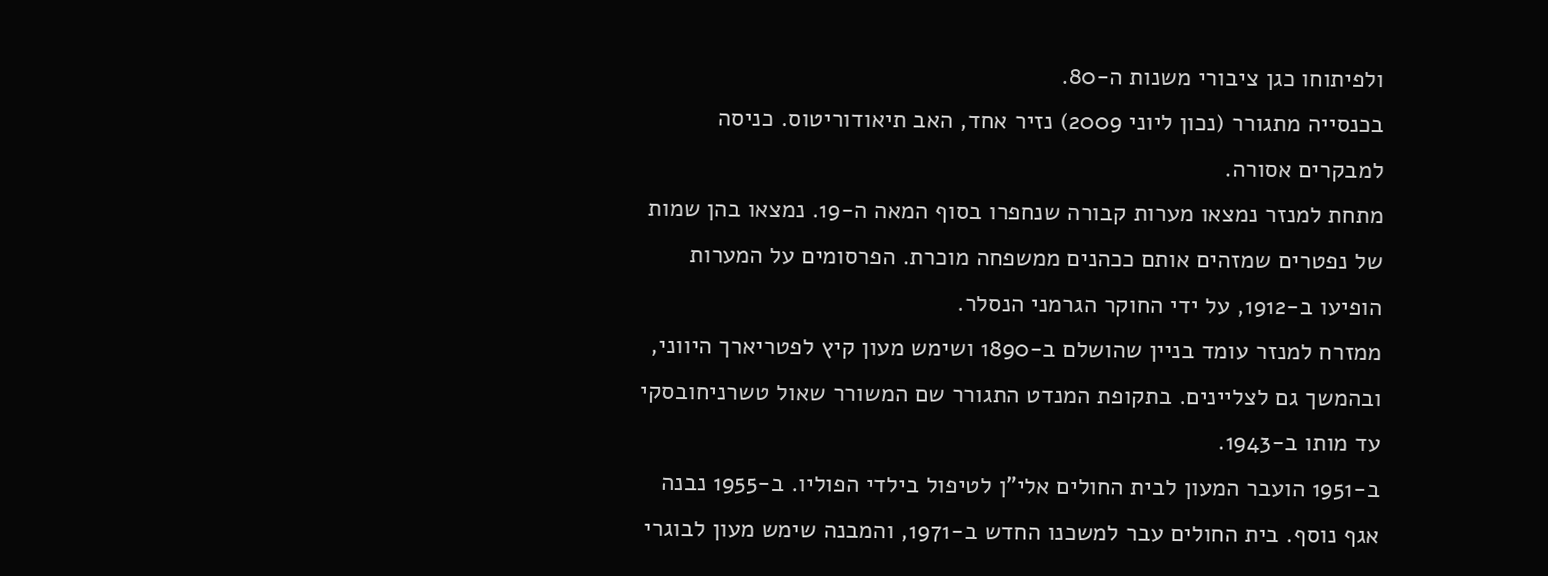ולפיתוחו כגן ציבורי משנות ה-80.
בכנסייה מתגורר (נכון ליוני 2009) נזיר אחד, האב תיאודוריטוס. כניסה למבקרים אסורה.
מתחת למנזר נמצאו מערות קבורה שנחפרו בסוף המאה ה-19. נמצאו בהן שמות של נפטרים שמזהים אותם ככהנים ממשפחה מוכרת. הפרסומים על המערות הופיעו ב-1912, על ידי החוקר הגרמני הנסלר.
ממזרח למנזר עומד בניין שהושלם ב-1890 ושימש מעון קיץ לפטריארך היווני, ובהמשך גם לצליינים. בתקופת המנדט התגורר שם המשורר שאול טשרניחובסקי עד מותו ב-1943.
ב-1951 הועבר המעון לבית החולים אלי"ן לטיפול בילדי הפוליו. ב-1955 נבנה אגף נוסף. בית החולים עבר למשכנו החדש ב-1971, והמבנה שימש מעון לבוגרי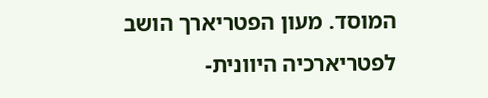המוסד. מעון הפטריארך הושב לפטריארכיה היוונית-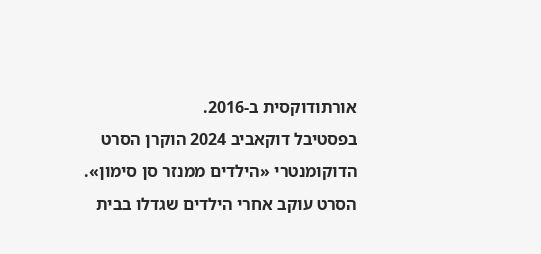אורתודוקסית ב-2016.
בפסטיבל דוקאביב 2024 הוקרן הסרט הדוקומנטרי «הילדים ממנזר סן סימון». הסרט עוקב אחרי הילדים שגדלו בבית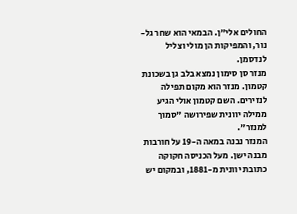החולים אלי"ן. הבמאי הוא שחר גל-נור, והמפיקות הן מולי וצליל לנדסמן.
מנזר סן סימון נמצא בלב גן בשכונת קטמון. מנזר הוא מקום תפילה לנזירים. השם קטמון אולי הגיע ממילה יוונית שפירושה "סמוך למנזר".
המנזר נבנה במאה ה-19 על חורבות מבנה ישן. מעל הכניסה חקוקה כתובת יוונית מ-1881, ובמקום יש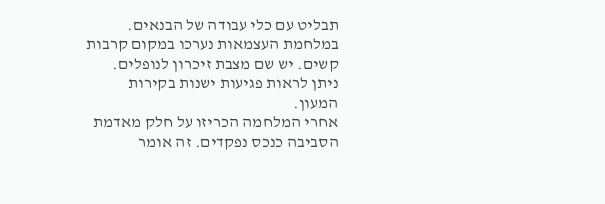תבליט עם כלי עבודה של הבנאים.
במלחמת העצמאות נערכו במקום קרבות קשים. יש שם מצבת זיכרון לנופלים. ניתן לראות פגיעות ישנות בקירות המעון.
אחרי המלחמה הכריזו על חלק מאדמת הסביבה כנכס נפקדים. זה אומר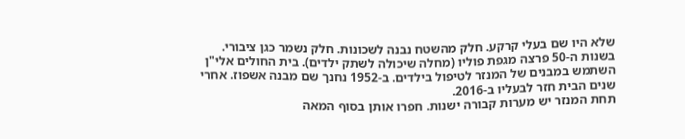שלא היו שם בעלי קרקע. חלק מהשטח נבנה לשכונות. חלק נשמר כגן ציבורי.
בשנות ה-50 פרצה מגפת פוליו (מחלה שיכולה לשתק ילדים). בית החולים אלי"ן השתמש במבנים של המנזר לטיפול בילדים. ב-1952 נחנך שם מבנה אשפוז. אחרי שנים הבית חזר לבעליו ב-2016.
תחת המנזר יש מערות קבורה ישנות. חפרו אותן בסוף המאה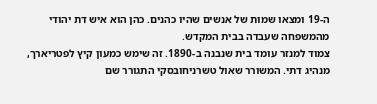ה-19 ומצאו שמות של אנשים שהיו כהנים. כהן הוא איש דת יהודי מהמשפחה שעבדה בבית המקדש.
צמוד למנזר עומד בית שנבנה ב-1890. זה שימש כמעון קיץ לפטריארך, מנהיג דתי. המשורר שאול טשרניחובסקי התגורר שם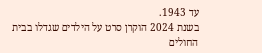עד 1943.
בשנת 2024 הוקרן סרט על הילדים שגדלו בבית החולים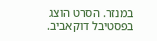במנזר. הסרט הוצג בפסטיבל דוקאביב.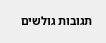תגובות גולשים